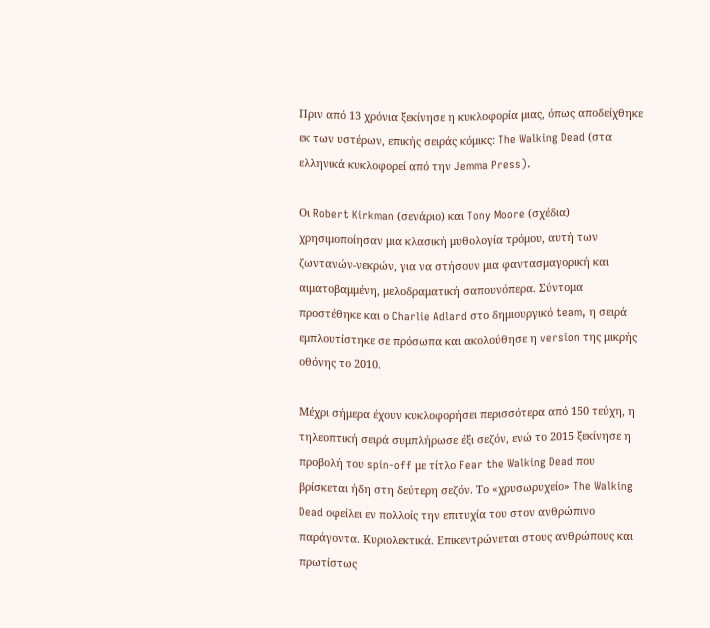Πριν από 13 χρόνια ξεκίνησε η κυκλοφορία μιας, όπως αποδείχθηκε εκ των υστέρων, επικής σειράς κόμικς: The Walking Dead (στα ελληνικά κυκλοφορεί από την Jemma Press).

Οι Robert Kirkman (σενάριο) και Tony Moore (σχέδια) χρησιμοποίησαν μια κλασική μυθολογία τρόμου, αυτή των ζωντανών-νεκρών, για να στήσουν μια φαντασμαγορική και αιματοβαμμένη, μελοδραματική σαπουνόπερα. Σύντομα προστέθηκε και ο Charlie Adlard στο δημιουργικό team, η σειρά εμπλουτίστηκε σε πρόσωπα και ακολούθησε η version της μικρής οθόνης το 2010.

Μέχρι σήμερα έχουν κυκλοφορήσει περισσότερα από 150 τεύχη, η τηλεοπτική σειρά συμπλήρωσε έξι σεζόν, ενώ το 2015 ξεκίνησε η προβολή του spin-off με τίτλο Fear the Walking Dead που βρίσκεται ήδη στη δεύτερη σεζόν. Το «χρυσωρυχείο» The Walking Dead οφείλει εν πολλοίς την επιτυχία του στον ανθρώπινο παράγοντα. Κυριολεκτικά. Επικεντρώνεται στους ανθρώπους και πρωτίστως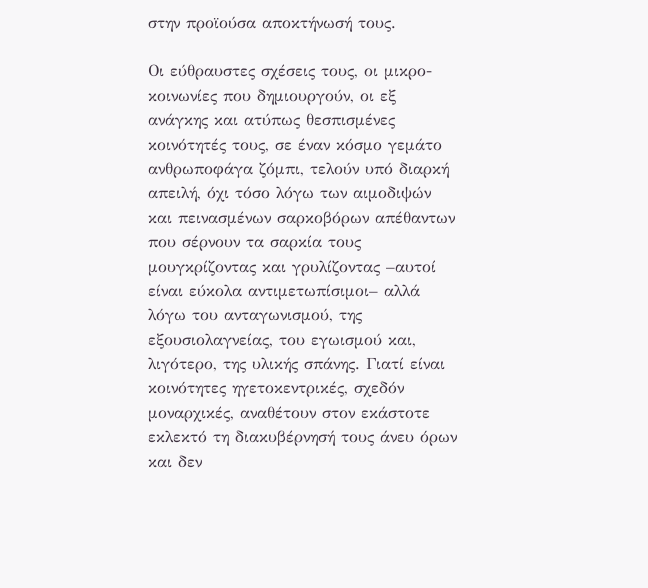στην προϊούσα αποκτήνωσή τους.

Οι εύθραυστες σχέσεις τους, οι μικρο-κοινωνίες που δημιουργούν, οι εξ ανάγκης και ατύπως θεσπισμένες κοινότητές τους, σε έναν κόσμο γεμάτο ανθρωποφάγα ζόμπι, τελούν υπό διαρκή απειλή, όχι τόσο λόγω των αιμοδιψών και πεινασμένων σαρκοβόρων απέθαντων που σέρνουν τα σαρκία τους μουγκρίζοντας και γρυλίζοντας –αυτοί είναι εύκολα αντιμετωπίσιμοι– αλλά λόγω του ανταγωνισμού, της εξουσιολαγνείας, του εγωισμού και, λιγότερο, της υλικής σπάνης. Γιατί είναι κοινότητες ηγετοκεντρικές, σχεδόν μοναρχικές, αναθέτουν στον εκάστοτε εκλεκτό τη διακυβέρνησή τους άνευ όρων και δεν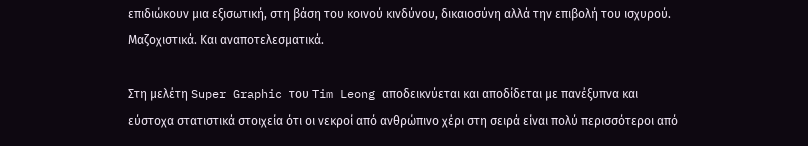επιδιώκουν μια εξισωτική, στη βάση του κοινού κινδύνου, δικαιοσύνη αλλά την επιβολή του ισχυρού. Μαζοχιστικά. Και αναποτελεσματικά.

Στη μελέτη Super Graphic του Tim Leong αποδεικνύεται και αποδίδεται με πανέξυπνα και εύστοχα στατιστικά στοιχεία ότι οι νεκροί από ανθρώπινο χέρι στη σειρά είναι πολύ περισσότεροι από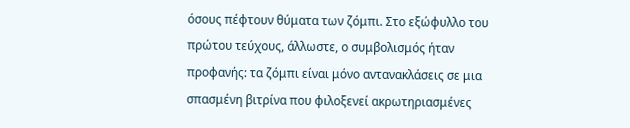όσους πέφτουν θύματα των ζόμπι. Στο εξώφυλλο του πρώτου τεύχους, άλλωστε, ο συμβολισμός ήταν προφανής: τα ζόμπι είναι μόνο αντανακλάσεις σε μια σπασμένη βιτρίνα που φιλοξενεί ακρωτηριασμένες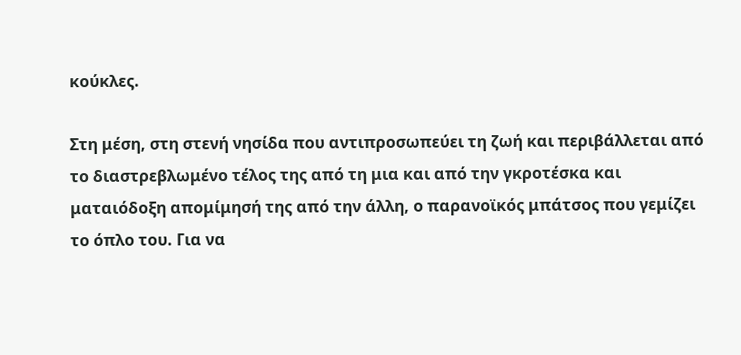κούκλες.

Στη μέση, στη στενή νησίδα που αντιπροσωπεύει τη ζωή και περιβάλλεται από το διαστρεβλωμένο τέλος της από τη μια και από την γκροτέσκα και ματαιόδοξη απομίμησή της από την άλλη, ο παρανοϊκός μπάτσος που γεμίζει το όπλο του. Για να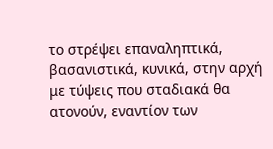το στρέψει επαναληπτικά, βασανιστικά, κυνικά, στην αρχή με τύψεις που σταδιακά θα ατονούν, εναντίον των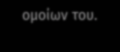ομοίων του.